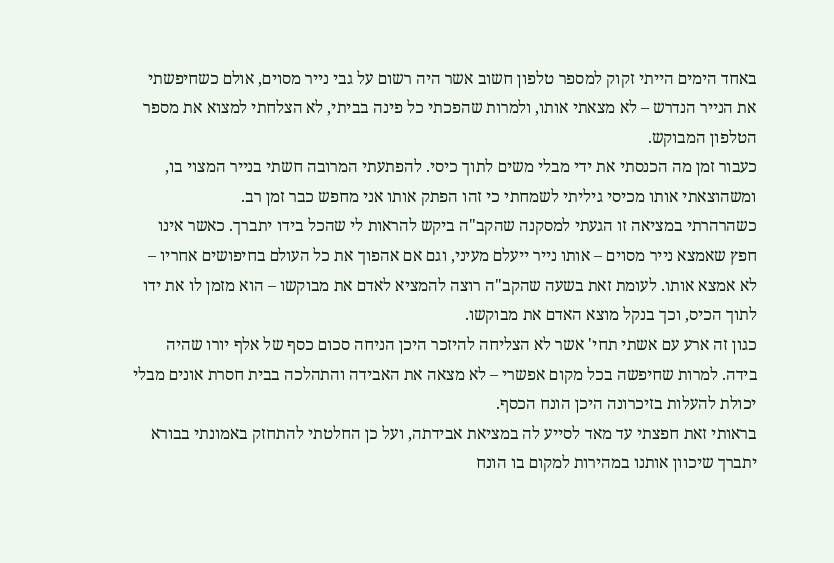באחד הימים הייתי זקוק למספר טלפון חשוב אשר היה רשום על גבי נייר מסוים, אולם כשחיפשתי את הנייר הנדרש – לא מצאתי אותו, ולמרות שהפכתי כל פינה בביתי, לא הצלחתי למצוא את מספר הטלפון המבוקש.
כעבור זמן מה הכנסתי את ידי מבלי משים לתוך כיסי. להפתעתי המרובה חשתי בנייר המצוי בו, ומשהוצאתי אותו מכיסי גיליתי לשמחתי כי זהו הפתק אותו אני מחפש כבר זמן רב.
כשהרהרתי במציאה זו הגעתי למסקנה שהקב"ה ביקש להראות לי שהכל בידו יתברך. כאשר אינו חפץ שאמצא נייר מסוים – אותו נייר ייעלם מעיני, וגם אם אהפוך את כל העולם בחיפושים אחריו – לא אמצא אותו. לעומת זאת בשעה שהקב"ה רוצה להמציא לאדם את מבוקשו – הוא מזמן לו את ידו לתוך הכיס, וכך בנקל מוצא האדם את מבוקשו.
כגון זה ארע עם אשתי תחי' אשר לא הצליחה להיזכר היכן הניחה סכום כסף של אלף יורו שהיה בידה. למרות שחיפשה בכל מקום אפשרי – לא מצאה את האבידה והתהלכה בבית חסרת אונים מבלי יכולת להעלות בזיכרונה היכן הונח הכסף.
בראותי זאת חפצתי עד מאד לסייע לה במציאת אבידתה, ועל כן החלטתי להתחזק באמונתי בבורא יתברך שיכוון אותנו במהירות למקום בו הונח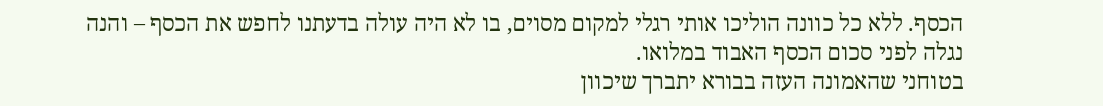הכסף. ללא כל כוונה הוליכו אותי רגלי למקום מסוים, בו לא היה עולה בדעתנו לחפש את הכסף – והנה נגלה לפני סכום הכסף האבוד במלואו.
בטוחני שהאמונה העזה בבורא יתברך שיכוון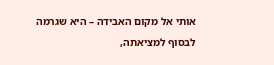אותי אל מקום האבידה – היא שגרמה לבסוף למציאתה,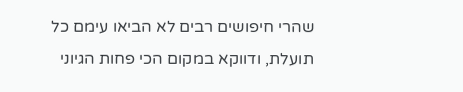שהרי חיפושים רבים לא הביאו עימם כל תועלת, ודווקא במקום הכי פחות הגיוני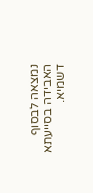נמצאה לבסוף האבידה בסייעתא דשמיא.